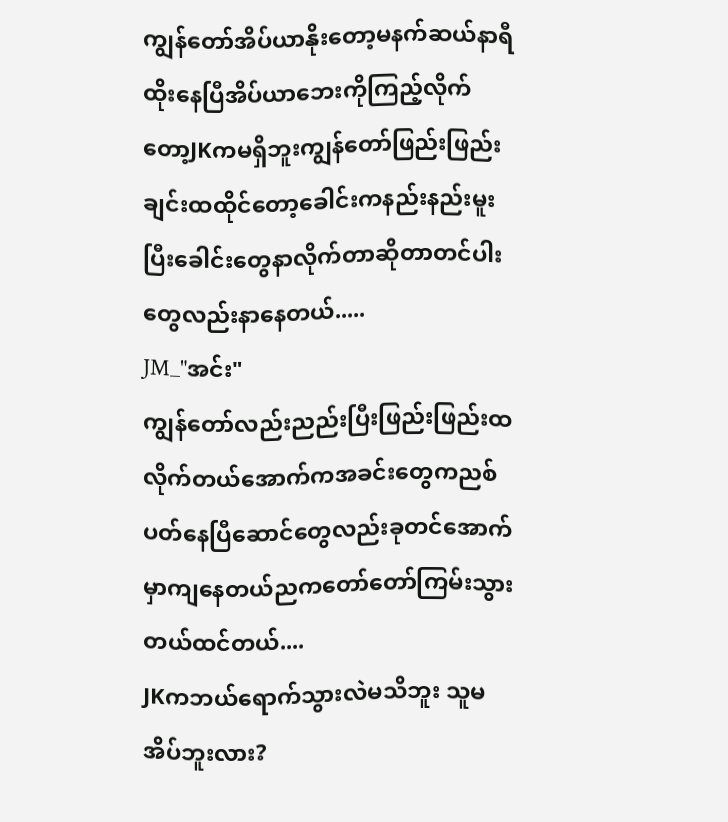ကျွန်တော်အိပ်ယာနိုးတော့မနက်ဆယ်နာရီထိုးနေပြီအိပ်ယာဘေးကိုကြည့်လိုက်တော့JKကမရှိဘူးကျွန်တော်ဖြည်းဖြည်းချင်းထထိုင်တော့ခေါင်းကနည်းနည်းမူးပြီးခေါင်းတွေနာလိုက်တာဆိုတာတင်ပါးတွေလည်းနာနေတယ်.....
JM_"အင်း"
ကျွန်တော်လည်းညည်းပြီးဖြည်းဖြည်းထလိုက်တယ်အောက်ကအခင်းတွေကညစ်ပတ်နေပြီဆောင်တွေလည်းခုတင်အောက်မှာကျနေတယ်ညကတော်တော်ကြမ်းသွားတယ်ထင်တယ်....
JKကဘယ်ရောက်သွားလဲမသိဘူး သူမအိပ်ဘူးလား?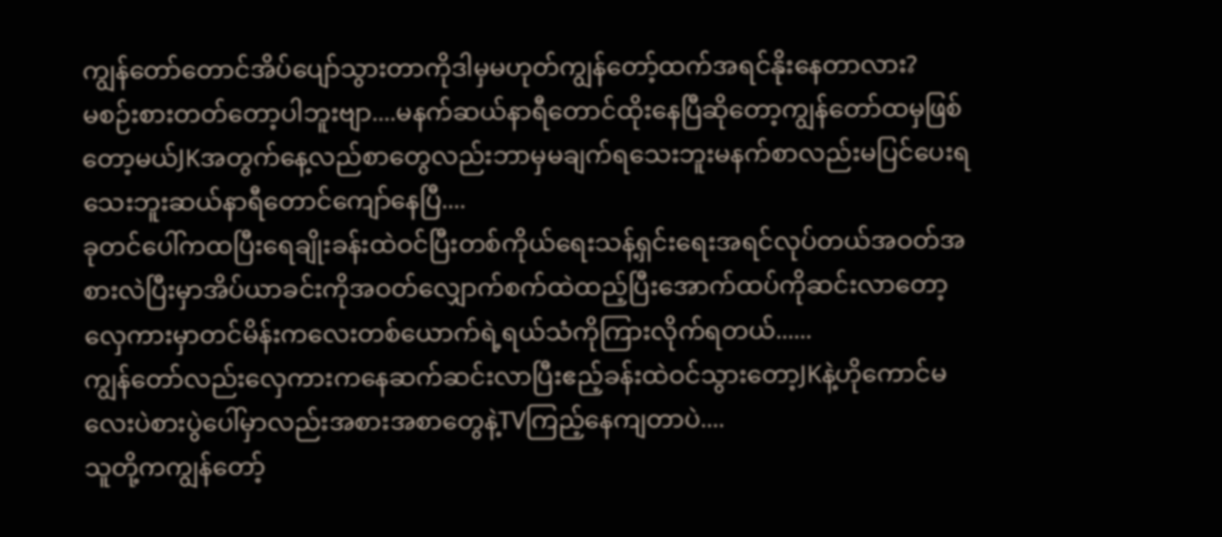ကျွန်တော်တောင်အိပ်ပျော်သွားတာကိုဒါမှမဟုတ်ကျွန်တော့်ထက်အရင်နိုးနေတာလား?
မစဉ်းစားတတ်တော့ပါဘူးဗျာ....မနက်ဆယ်နာရီတောင်ထိုးနေပြီဆိုတော့ကျွန်တော်ထမှဖြစ်တော့မယ်JKအတွက်နေ့လည်စာတွေလည်းဘာမှမချက်ရသေးဘူးမနက်စာလည်းမပြင်ပေးရသေးဘူးဆယ်နာရီတောင်ကျော်နေပြီ....
ခုတင်ပေါ်ကထပြီးရေချိုးခန်းထဲဝင်ပြီးတစ်ကိုယ်ရေးသန့်ရှင်းရေးအရင်လုပ်တယ်အဝတ်အစားလဲပြီးမှာအိပ်ယာခင်းကိုအဝတ်လျှောက်စက်ထဲထည့်ပြီးအောက်ထပ်ကိုဆင်းလာတော့လှေကားမှာတင်မိန်းကလေးတစ်ယောက်ရဲ့ရယ်သံကိုကြားလိုက်ရတယ်......
ကျွန်တော်လည်းလှေကားကနေဆက်ဆင်းလာပြီးဧည့်ခန်းထဲဝင်သွားတော့JKနဲ့ဟိုကောင်မလေးပဲစားပွဲပေါ်မှာလည်းအစားအစာတွေနဲ့TVကြည့်နေကျတာပဲ....
သူတို့ကကျွန်တော့်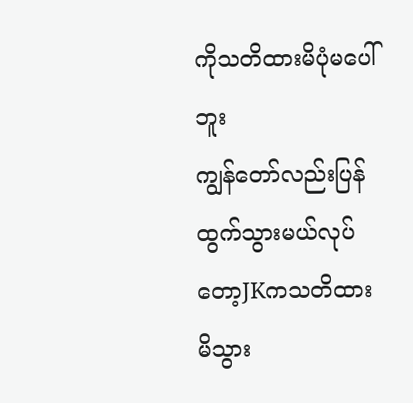ကိုသတိထားမိပုံမပေါ်ဘူး
ကျွန်တော်လည်းပြန်ထွက်သွားမယ်လုပ်တော့JKကသတိထားမိသွား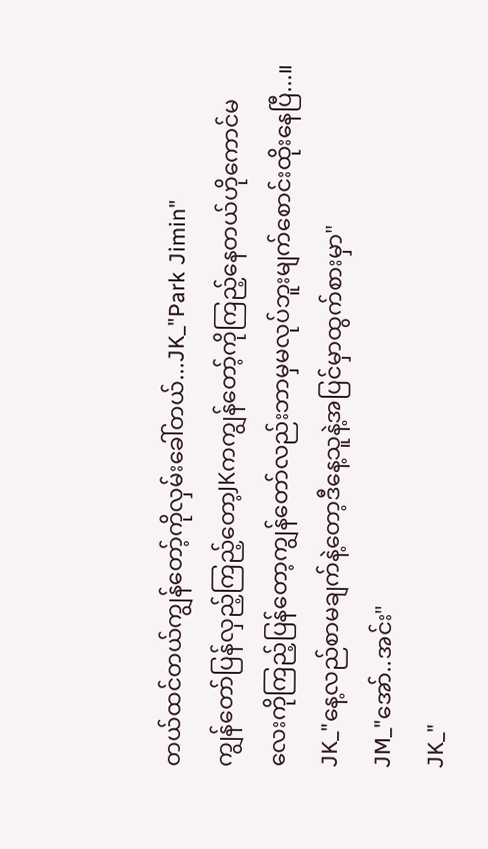တယ်ထင်တယ်ကျွန်တော့်ကိုလှမ်းခေါ်တယ်...JK_"Park Jimin"
ကျွန်တော်ပြန်လှည့်ကြည့်တော့JKကကျွန်တော့်ကိုကြည့်နေတယ်ဟိုကောင်မလေးကိုကြည့်ပြန်တော့ကျွန်တော်လည်းဘာမှမလုပ်ဘူးမျက်စောင်းထိုးနေပြီ...။
JK_"နေ့လည်စာမချက်နဲ့တော့ဒီနေ့သူနဲ့အပြင်မှာထွက်စားမှာ"
JM_"အော်..အင်း"
JK_"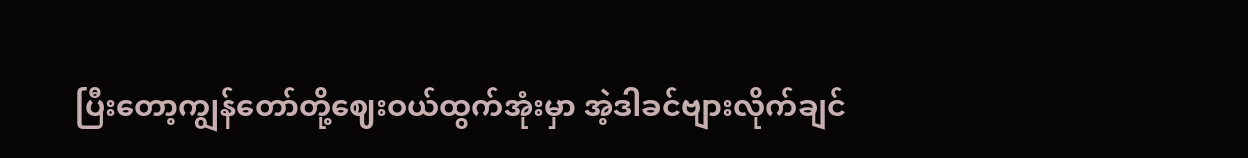ပြီးတော့ကျွန်တော်တို့ဈေးဝယ်ထွက်အုံးမှာ အဲ့ဒါခင်ဗျားလိုက်ချင်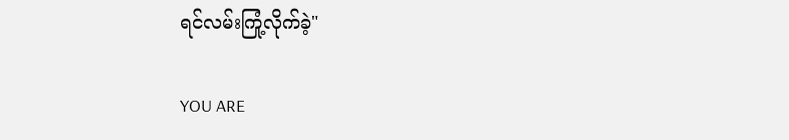ရင်လမ်းကြုံ့လိုက်ခဲ့"

YOU ARE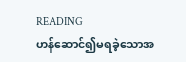READING
ဟန်ဆောင်၍မရခဲ့သောအ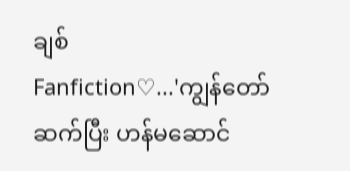ချစ်
Fanfiction♡...'ကျွန်တော်ဆက်ပြီး ဟန်မဆောင်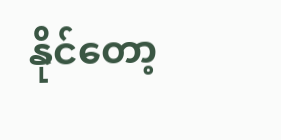နိုင်တော့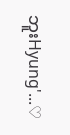ဘူးHyung'...♡